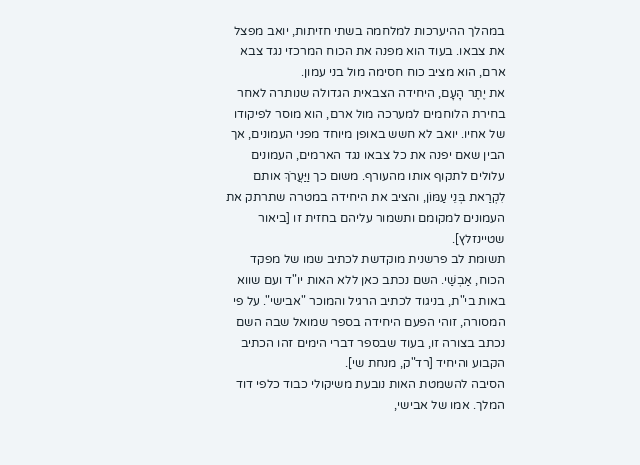במהלך ההיערכות למלחמה בשתי חזיתות, יואב מפצל את צבאו. בעוד הוא מפנה את הכוח המרכזי נגד צבא ארם, הוא מציב כוח חסימה מול בני עמון.
את יֶתֶר הָעָם, היחידה הצבאית הגדולה שנותרה לאחר בחירת הלוחמים למערכה מול ארם, הוא מוסר לפיקודו של אחיו. יואב לא חשש באופן מיוחד מפני העמונים, אך הבין שאם יפנה את כל צבאו נגד הארמים, העמונים עלולים לתקוף אותו מהעורף. משום כך וַיַּעֲרֹךְ אותם לִקְרַאת בְּנֵי עַמּוֹן, והציב את היחידה במטרה שתרתק את העמונים למקומם ותשמור עליהם בחזית זו [ביאור שטיינזלץ].
תשומת לב פרשנית מוקדשת לכתיב שמו של מפקד הכוח, אַבְשַׁי. השם נכתב כאן ללא האות יו"ד ועם שווא באות בי"ת, בניגוד לכתיב הרגיל והמוכר "אבישי". על פי המסורה, זוהי הפעם היחידה בספר שמואל שבה השם נכתב בצורה זו, בעוד שבספר דברי הימים זהו הכתיב הקבוע והיחיד [רד"ק, מנחת שי].
הסיבה להשמטת האות נובעת משיקולי כבוד כלפי דוד המלך. אמו של אבישי,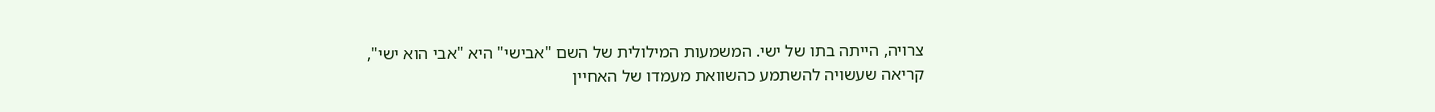צרויה, הייתה בתו של ישי. המשמעות המילולית של השם "אבישי" היא "אבי הוא ישי", קריאה שעשויה להשתמע כהשוואת מעמדו של האחיין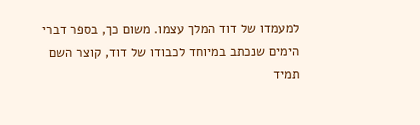למעמדו של דוד המלך עצמו. משום כך, בספר דברי הימים שנכתב במיוחד לכבודו של דוד, קוצר השם תמיד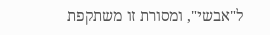ל"אבשי", ומסורת זו משתקפת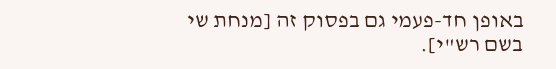באופן חד-פעמי גם בפסוק זה [מנחת שי בשם רש"י].